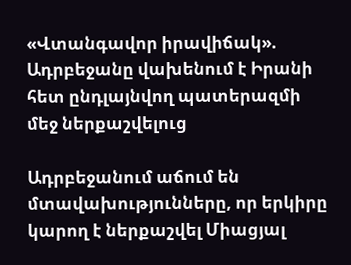«Վտանգավոր իրավիճակ». Ադրբեջանը վախենում է Իրանի հետ ընդլայնվող պատերազմի մեջ ներքաշվելուց

Ադրբեջանում աճում են մտավախությունները, որ երկիրը կարող է ներքաշվել Միացյալ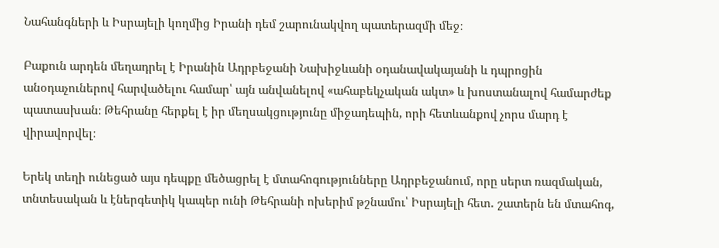Նահանգների և Իսրայելի կողմից Իրանի դեմ շարունակվող պատերազմի մեջ։

Բաքուն արդեն մեղադրել է Իրանին Ադրբեջանի Նախիջևանի օդանավակայանի և դպրոցին անօդաչուներով հարվածելու համար՝ այն անվանելով «ահաբեկչական ակտ» և խոստանալով համարժեք պատասխան։ Թեհրանը հերքել է իր մեղսակցությունը միջադեպին, որի հետևանքով չորս մարդ է վիրավորվել։

Երեկ տեղի ունեցած այս դեպքը մեծացրել է մտահոգությունները Ադրբեջանում, որը սերտ ռազմական, տնտեսական և էներգետիկ կապեր ունի Թեհրանի ոխերիմ թշնամու՝ Իսրայելի հետ․ շատերն են մտահոգ,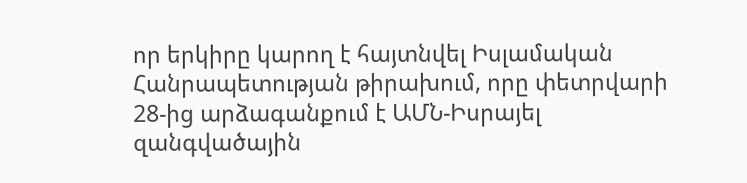որ երկիրը կարող է հայտնվել Իսլամական Հանրապետության թիրախում, որը փետրվարի 28-ից արձագանքում է ԱՄՆ-Իսրայել զանգվածային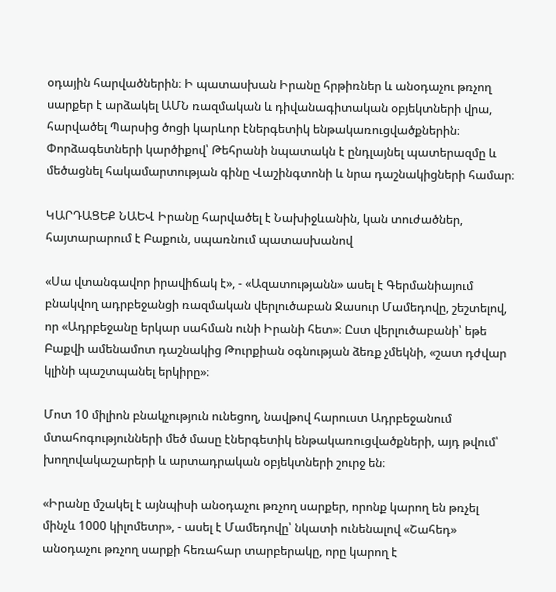օդային հարվածներին։ Ի պատասխան Իրանը հրթիռներ և անօդաչու թռչող սարքեր է արձակել ԱՄՆ ռազմական և դիվանագիտական օբյեկտների վրա, հարվածել Պարսից ծոցի կարևոր էներգետիկ ենթակառուցվածքներին։ Փորձագետների կարծիքով՝ Թեհրանի նպատակն է ընդլայնել պատերազմը և մեծացնել հակամարտության գինը Վաշինգտոնի և նրա դաշնակիցների համար։

ԿԱՐԴԱՑԵՔ ՆԱԵՎ Իրանը հարվածել է Նախիջևանին, կան տուժածներ, հայտարարում է Բաքուն, սպառնում պատասխանով

«Սա վտանգավոր իրավիճակ է», - «Ազատությանն» ասել է Գերմանիայում բնակվող ադրբեջանցի ռազմական վերլուծաբան Ջասուր Մամեդովը, շեշտելով, որ «Ադրբեջանը երկար սահման ունի Իրանի հետ»։ Ըստ վերլուծաբանի՝ եթե Բաքվի ամենամոտ դաշնակից Թուրքիան օգնության ձեռք չմեկնի, «շատ դժվար կլինի պաշտպանել երկիրը»։

Մոտ 10 միլիոն բնակչություն ունեցող, նավթով հարուստ Ադրբեջանում մտահոգությունների մեծ մասը էներգետիկ ենթակառուցվածքների, այդ թվում՝ խողովակաշարերի և արտադրական օբյեկտների շուրջ են։

«Իրանը մշակել է այնպիսի անօդաչու թռչող սարքեր, որոնք կարող են թռչել մինչև 1000 կիլոմետր», - ասել է Մամեդովը՝ նկատի ունենալով «Շահեդ» անօդաչու թռչող սարքի հեռահար տարբերակը, որը կարող է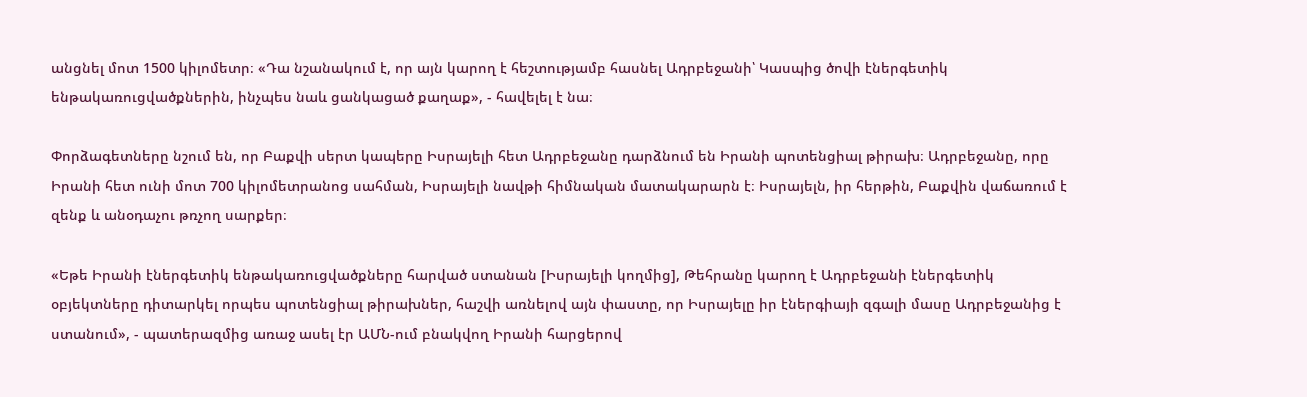անցնել մոտ 1500 կիլոմետր։ «Դա նշանակում է, որ այն կարող է հեշտությամբ հասնել Ադրբեջանի՝ Կասպից ծովի էներգետիկ ենթակառուցվածքներին, ինչպես նաև ցանկացած քաղաք», - հավելել է նա։

Փորձագետները նշում են, որ Բաքվի սերտ կապերը Իսրայելի հետ Ադրբեջանը դարձնում են Իրանի պոտենցիալ թիրախ։ Ադրբեջանը, որը Իրանի հետ ունի մոտ 700 կիլոմետրանոց սահման, Իսրայելի նավթի հիմնական մատակարարն է։ Իսրայելն, իր հերթին, Բաքվին վաճառում է զենք և անօդաչու թռչող սարքեր։

«Եթե Իրանի էներգետիկ ենթակառուցվածքները հարված ստանան [Իսրայելի կողմից], Թեհրանը կարող է Ադրբեջանի էներգետիկ օբյեկտները դիտարկել որպես պոտենցիալ թիրախներ, հաշվի առնելով այն փաստը, որ Իսրայելը իր էներգիայի զգալի մասը Ադրբեջանից է ստանում», - պատերազմից առաջ ասել էր ԱՄՆ-ում բնակվող Իրանի հարցերով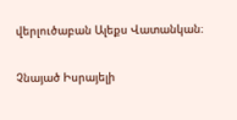վերլուծաբան Ալեքս Վատանկան։

Չնայած Իսրայելի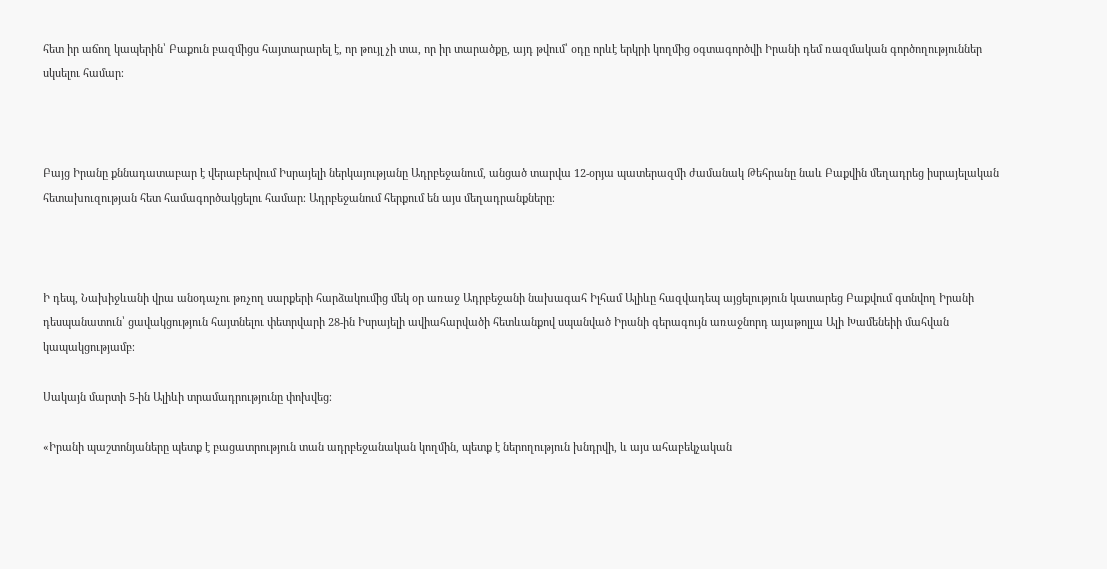հետ իր աճող կապերին՝ Բաքուն բազմիցս հայտարարել է, որ թույլ չի տա, որ իր տարածքը, այդ թվում՝ օդը որևէ երկրի կողմից օգտագործվի Իրանի դեմ ռազմական գործողություններ սկսելու համար։



Բայց Իրանը քննադատաբար է վերաբերվում Իսրայելի ներկայությանը Ադրբեջանում, անցած տարվա 12-օրյա պատերազմի ժամանակ Թեհրանը նաև Բաքվին մեղադրեց իսրայելական հետախուզության հետ համագործակցելու համար։ Ադրբեջանում հերքում են այս մեղադրանքները։



Ի դեպ, Նախիջևանի վրա անօդաչու թռչող սարքերի հարձակումից մեկ օր առաջ Ադրբեջանի նախագահ Իլհամ Ալիևը հազվադեպ այցելություն կատարեց Բաքվում գտնվող Իրանի դեսպանատուն՝ ցավակցություն հայտնելու փետրվարի 28-ին Իսրայելի ավիահարվածի հետևանքով սպանված Իրանի գերագույն առաջնորդ այաթոլլա Ալի Խամենեիի մահվան կապակցությամբ։

Սակայն մարտի 5-ին Ալիևի տրամադրությունը փոխվեց։

«Իրանի պաշտոնյաները պետք է բացատրություն տան ադրբեջանական կողմին, պետք է ներողություն խնդրվի, և այս ահաբեկչական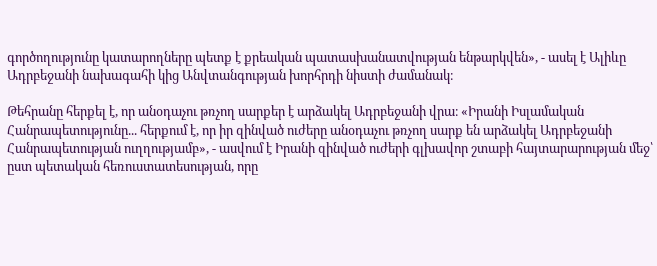գործողությունը կատարողները պետք է քրեական պատասխանատվության ենթարկվեն», - ասել է Ալիևը Ադրբեջանի նախագահի կից Անվտանգության խորհրդի նիստի ժամանակ։

Թեհրանը հերքել է, որ անօդաչու թռչող սարքեր է արձակել Ադրբեջանի վրա։ «Իրանի Իսլամական Հանրապետությունը... հերքում է, որ իր զինված ուժերը անօդաչու թռչող սարք են արձակել Ադրբեջանի Հանրապետության ուղղությամբ», - ասվում է Իրանի զինված ուժերի գլխավոր շտաբի հայտարարության մեջ՝ ըստ պետական հեռուստատեսության, որը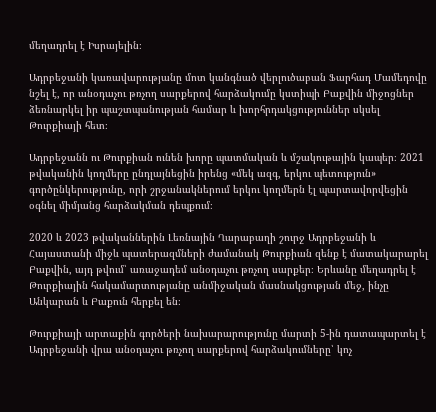մեղադրել է Իսրայելին։

Ադրբեջանի կառավարությանը մոտ կանգնած վերլուծաբան Ֆարհադ Մամեդովը նշել է, որ անօդաչու թռչող սարքերով հարձակումը կստիպի Բաքվին միջոցներ ձեռնարկել իր պաշտպանության համար և խորհրդակցություններ սկսել Թուրքիայի հետ։

Ադրբեջանն ու Թուրքիան ունեն խորը պատմական և մշակութային կապեր։ 2021 թվականին կողմերը ընդլայնեցին իրենց «մեկ ազգ, երկու պետություն» գործընկերությունը, որի շրջանակներում երկու կողմերն էլ պարտավորվեցին օգնել միմյանց հարձակման դեպքում։

2020 և 2023 թվականներին Լեռնային Ղարաբաղի շուրջ Ադրբեջանի և Հայաստանի միջև պատերազմների ժամանակ Թուրքիան զենք է մատակարարել Բաքվին, այդ թվում՝ առաջադեմ անօդաչու թռչող սարքեր։ Երևանը մեղադրել է Թուրքիային հակամարտությանը անմիջական մասնակցության մեջ, ինչը Անկարան և Բաքուն հերքել են։

Թուրքիայի արտաքին գործերի նախարարությունը մարտի 5-ին դատապարտել է Ադրբեջանի վրա անօդաչու թռչող սարքերով հարձակումները՝ կոչ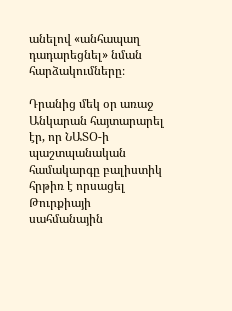անելով «անհապաղ դադարեցնել» նման հարձակումները։

Դրանից մեկ օր առաջ Անկարան հայտարարել էր, որ ՆԱՏՕ-ի պաշտպանական համակարգը բալիստիկ հրթիռ է որսացել Թուրքիայի սահմանային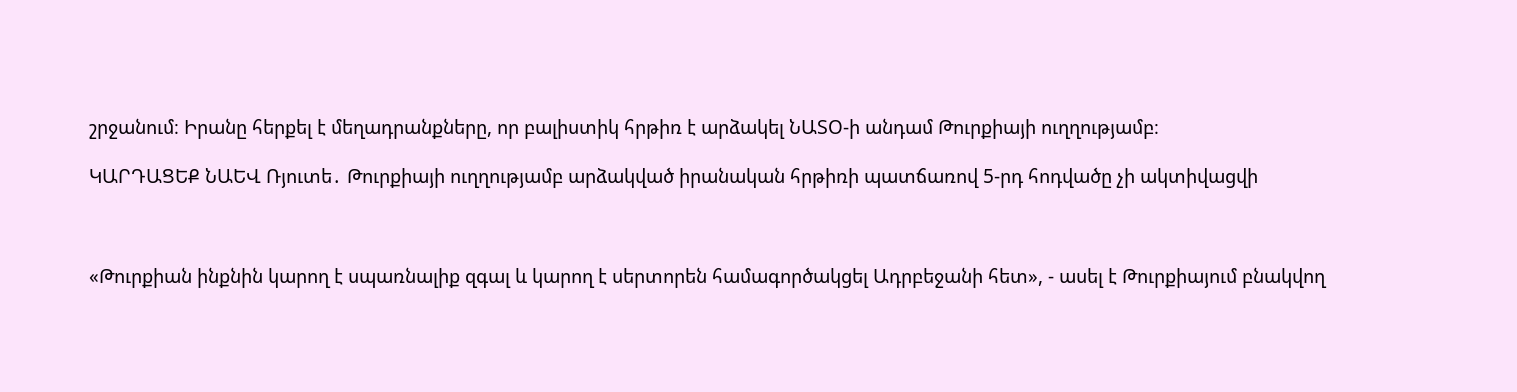շրջանում։ Իրանը հերքել է մեղադրանքները, որ բալիստիկ հրթիռ է արձակել ՆԱՏՕ-ի անդամ Թուրքիայի ուղղությամբ։

ԿԱՐԴԱՑԵՔ ՆԱԵՎ Ռյուտե․ Թուրքիայի ուղղությամբ արձակված իրանական հրթիռի պատճառով 5-րդ հոդվածը չի ակտիվացվի



«Թուրքիան ինքնին կարող է սպառնալիք զգալ և կարող է սերտորեն համագործակցել Ադրբեջանի հետ», - ասել է Թուրքիայում բնակվող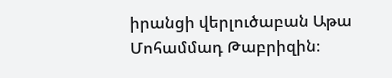իրանցի վերլուծաբան Աթա Մոհամմադ Թաբրիզին։